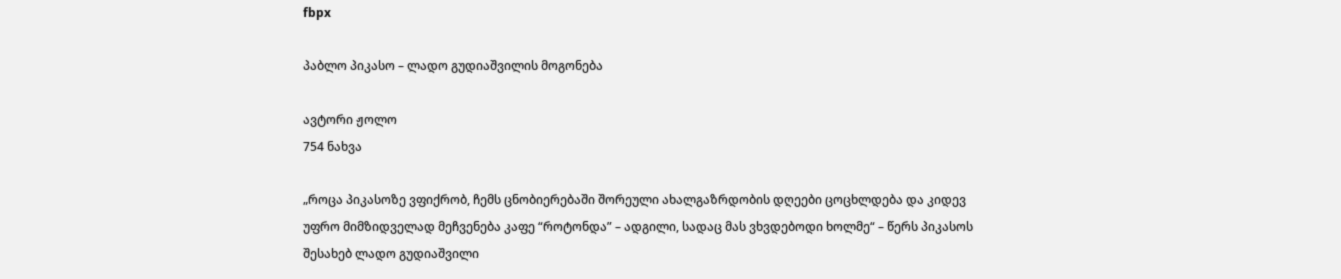fbpx

პაბლო პიკასო – ლადო გუდიაშვილის მოგონება

ავტორი ჟოლო
754 ნახვა

„როცა პიკასოზე ვფიქრობ, ჩემს ცნობიერებაში შორეული ახალგაზრდობის დღეები ცოცხლდება და კიდევ უფრო მიმზიდველად მეჩვენება კაფე “როტონდა” – ადგილი, სადაც მას ვხვდებოდი ხოლმე“ – წერს პიკასოს შესახებ ლადო გუდიაშვილი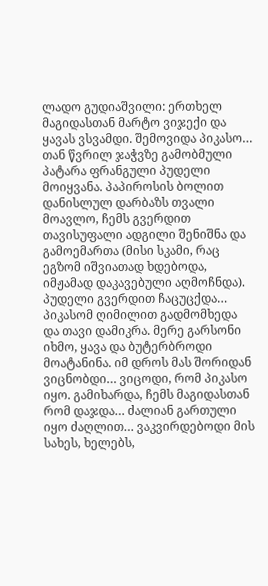ლადო გუდიაშვილი: ერთხელ მაგიდასთან მარტო ვიჯექი და ყავას ვსვამდი. შემოვიდა პიკასო… თან წვრილ ჯაჭვზე გამობმული პატარა ფრანგული პუდელი მოიყვანა. პაპიროსის ბოლით დანისლულ დარბაზს თვალი მოავლო, ჩემს გვერდით თავისუფალი ადგილი შენიშნა და გამოემართა (მისი სკამი, რაც ეგზომ იშვიათად ხდებოდა, იმჟამად დაკავებული აღმოჩნდა). პუდელი გვერდით ჩაცუცქდა… პიკასომ ღიმილით გადმომხედა და თავი დამიკრა. მერე გარსონი იხმო, ყავა და ბუტერბროდი მოატანინა. იმ დროს მას შორიდან ვიცნობდი… ვიცოდი, რომ პიკასო იყო. გამიხარდა, ჩემს მაგიდასთან რომ დაჯდა… ძალიან გართული იყო ძაღლით… ვაკვირდებოდი მის სახეს, ხელებს,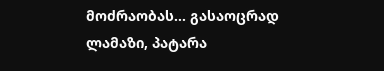მოძრაობას… გასაოცრად ლამაზი, პატარა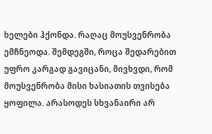ხელები ჰქონდა. რაღაც მოუსვენრობა ემჩნეოდა. შემდეგში, როცა შედარებით უფრო კარგად გავიცანი, მივხვდი, რომ მოუსვენრობა მისი ხასიათის თვისება ყოფილა. არასოდეს სხვანაირი არ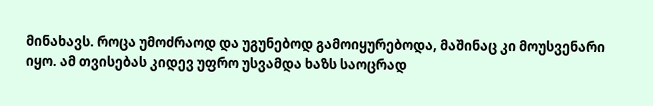მინახავს. როცა უმოძრაოდ და უგუნებოდ გამოიყურებოდა, მაშინაც კი მოუსვენარი იყო. ამ თვისებას კიდევ უფრო უსვამდა ხაზს საოცრად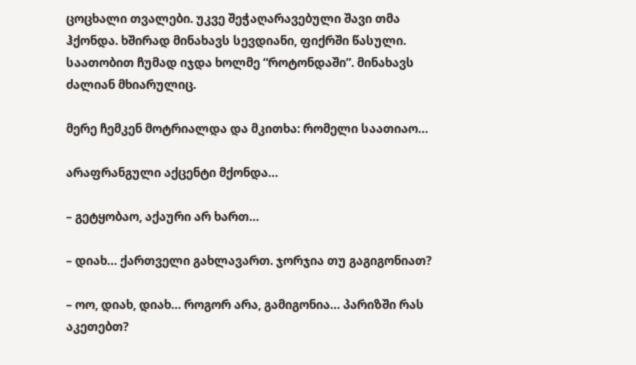ცოცხალი თვალები. უკვე შეჭაღარავებული შავი თმა ჰქონდა. ხშირად მინახავს სევდიანი, ფიქრში წასული. საათობით ჩუმად იჯდა ხოლმე “როტონდაში”. მინახავს ძალიან მხიარულიც.

მერე ჩემკენ მოტრიალდა და მკითხა: რომელი საათიაო…

არაფრანგული აქცენტი მქონდა…

– გეტყობაო, აქაური არ ხართ…

– დიახ… ქართველი გახლავართ. ჯორჯია თუ გაგიგონიათ?

– ოო, დიახ, დიახ… როგორ არა, გამიგონია… პარიზში რას აკეთებთ?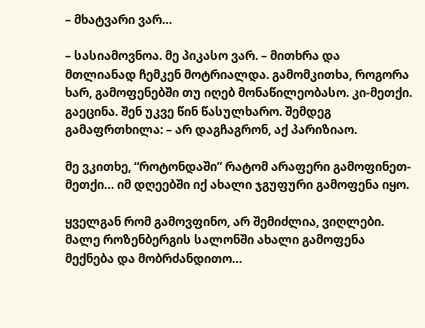– მხატვარი ვარ…

– სასიამოვნოა. მე პიკასო ვარ. – მითხრა და მთლიანად ჩემკენ მოტრიალდა. გამომკითხა, როგორა ხარ, გამოფენებში თუ იღებ მონაწილეობასო. კი-მეთქი. გაეცინა. შენ უკვე წინ წასულხარო. შემდეგ გამაფრთხილა: – არ დაგჩაგრონ, აქ პარიზიაო.

მე ვკითხე, “როტონდაში” რატომ არაფერი გამოფინეთ-მეთქი… იმ დღეებში იქ ახალი ჯგუფური გამოფენა იყო.

ყველგან რომ გამოვფინო, არ შემიძლია, ვიღლები. მალე როზენბერგის სალონში ახალი გამოფენა მექნება და მობრძანდითო…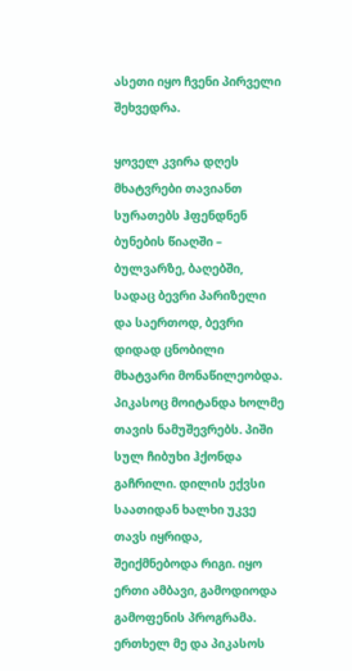ასეთი იყო ჩვენი პირველი შეხვედრა.

ყოველ კვირა დღეს მხატვრები თავიანთ სურათებს ჰფენდნენ ბუნების წიაღში – ბულვარზე, ბაღებში, სადაც ბევრი პარიზელი და საერთოდ, ბევრი დიდად ცნობილი მხატვარი მონაწილეობდა. პიკასოც მოიტანდა ხოლმე თავის ნამუშევრებს. პიში სულ ჩიბუხი ჰქონდა გაჩრილი. დილის ექვსი საათიდან ხალხი უკვე თავს იყრიდა, შეიქმნებოდა რიგი. იყო ერთი ამბავი, გამოდიოდა გამოფენის პროგრამა. ერთხელ მე და პიკასოს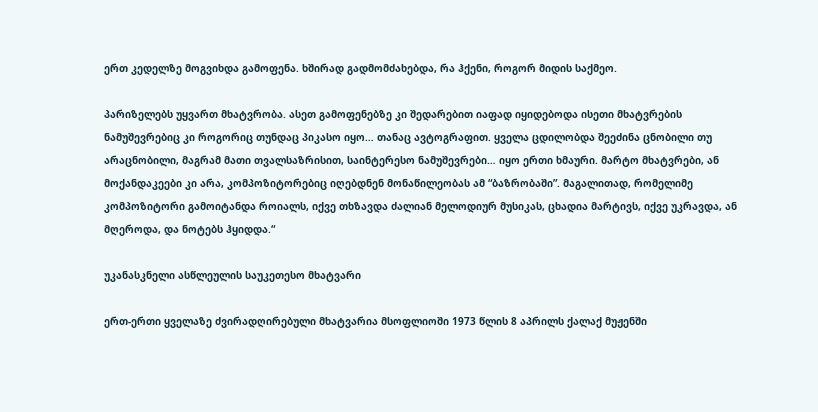ერთ კედელზე მოგვიხდა გამოფენა. ხშირად გადმომძახებდა, რა ჰქენი, როგორ მიდის საქმეო.

პარიზელებს უყვართ მხატვრობა. ასეთ გამოფენებზე კი შედარებით იაფად იყიდებოდა ისეთი მხატვრების ნამუშევრებიც კი როგორიც თუნდაც პიკასო იყო… თანაც ავტოგრაფით. ყველა ცდილობდა შეეძინა ცნობილი თუ არაცნობილი, მაგრამ მათი თვალსაზრისით, საინტერესო ნამუშევრები… იყო ერთი ხმაური. მარტო მხატვრები, ან მოქანდაკეები კი არა, კომპოზიტორებიც იღებდნენ მონაწილეობას ამ “ბაზრობაში”. მაგალითად, რომელიმე კომპოზიტორი გამოიტანდა როიალს, იქვე თხზავდა ძალიან მელოდიურ მუსიკას, ცხადია მარტივს, იქვე უკრავდა, ან მღეროდა, და ნოტებს ჰყიდდა.“

უკანასკნელი ასწლეულის საუკეთესო მხატვარი

ერთ-ერთი ყველაზე ძვირადღირებული მხატვარია მსოფლიოში 1973 წლის 8 აპრილს ქალაქ მუჟენში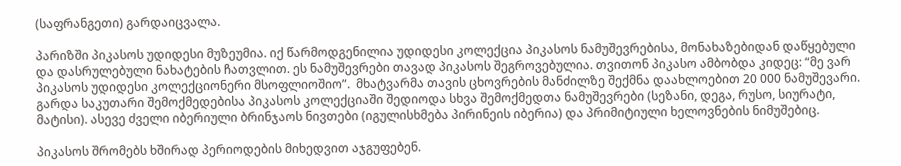(საფრანგეთი) გარდაიცვალა.

პარიზში პიკასოს უდიდესი მუზეუმია. იქ წარმოდგენილია უდიდესი კოლექცია პიკასოს ნამუშევრებისა, მონახაზებიდან დაწყებული და დასრულებული ნახატების ჩათვლით. ეს ნამუშევრები თავად პიკასოს შეგროვებულია. თვითონ პიკასო ამბობდა კიდეც: “მე ვარ პიკასოს უდიდესი კოლექციონერი მსოფლიოშიო”.  მხატვარმა თავის ცხოვრების მანძილზე შექმნა დაახლოებით 20 000 ნამუშევარი. გარდა საკუთარი შემოქმედებისა პიკასოს კოლექციაში შედიოდა სხვა შემოქმედთა ნამუშევრები (სეზანი, დეგა, რუსო, სიურატი, მატისი). ასევე ძველი იბერიული ბრინჯაოს ნივთები (იგულისხმება პირინეის იბერია) და პრიმიტიული ხელოვნების ნიმუშებიც.

პიკასოს შრომებს ხშირად პერიოდების მიხედვით აჯგუფებენ.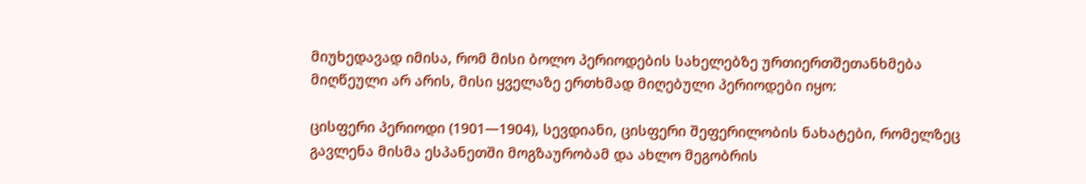მიუხედავად იმისა, რომ მისი ბოლო პერიოდების სახელებზე ურთიერთშეთანხმება მიღწეული არ არის, მისი ყველაზე ერთხმად მიღებული პერიოდები იყო:

ცისფერი პერიოდი (1901—1904), სევდიანი, ცისფერი შეფერილობის ნახატები, რომელზეც გავლენა მისმა ესპანეთში მოგზაურობამ და ახლო მეგობრის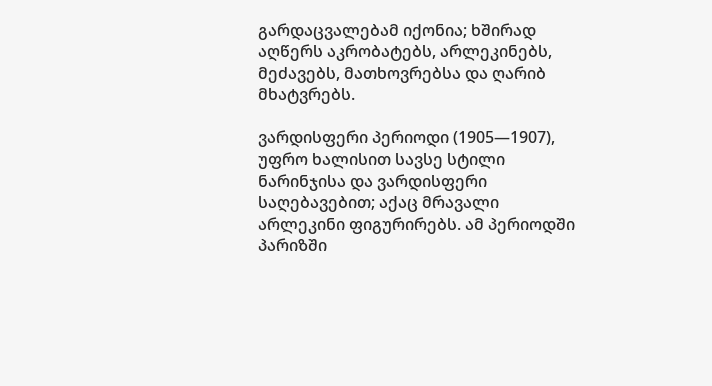გარდაცვალებამ იქონია; ხშირად აღწერს აკრობატებს, არლეკინებს, მეძავებს, მათხოვრებსა და ღარიბ მხატვრებს.

ვარდისფერი პერიოდი (1905—1907), უფრო ხალისით სავსე სტილი ნარინჯისა და ვარდისფერი საღებავებით; აქაც მრავალი არლეკინი ფიგურირებს. ამ პერიოდში პარიზში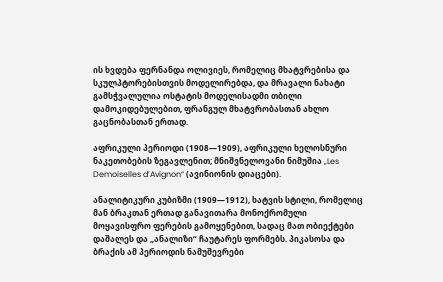ის ხვდება ფერნანდა ოლივიეს, რომელიც მხატვრებისა და სკულპტორებისთვის მოდელირებდა, და მრავალი ნახატი გამსჭვალულია ოსტატის მოდელისადმი თბილი დამოკიდებულებით, ფრანგულ მხატვრობასთან ახლო გაცნობასთან ერთად.

აფრიკული პერიოდი (1908—1909), აფრიკული ხელოსნური ნაკეთობების ზეგავლენით; მნიშვნელოვანი ნიმუშია „Les Demoiselles d’Avignon“ (ავინიონის დიაცები).

ანალიტიკური კუბიზმი (1909—1912), ხატვის სტილი, რომელიც მან ბრაკთან ერთად განავითარა მონოქრომული მოყავისფრო ფერების გამოყენებით, სადაც მათ ობიექტები დაშალეს და „ანალიზი“ ჩაუტარეს ფორმებს. პიკასოსა და ბრაქის ამ პერიოდის ნამუშევრები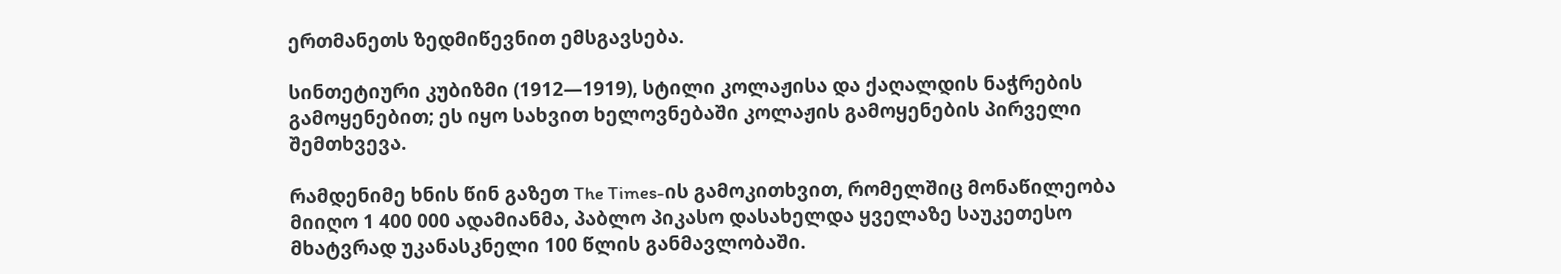ერთმანეთს ზედმიწევნით ემსგავსება.

სინთეტიური კუბიზმი (1912—1919), სტილი კოლაჟისა და ქაღალდის ნაჭრების გამოყენებით; ეს იყო სახვით ხელოვნებაში კოლაჟის გამოყენების პირველი შემთხვევა.

რამდენიმე ხნის წინ გაზეთ The Times-ის გამოკითხვით, რომელშიც მონაწილეობა მიიღო 1 400 000 ადამიანმა, პაბლო პიკასო დასახელდა ყველაზე საუკეთესო მხატვრად უკანასკნელი 100 წლის განმავლობაში.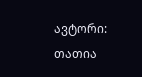ავტორი: თათია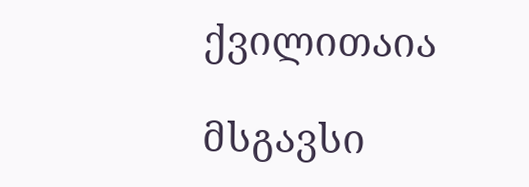ქვილითაია

მსგავსი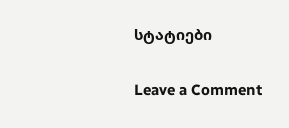სტატიები

Leave a Comment